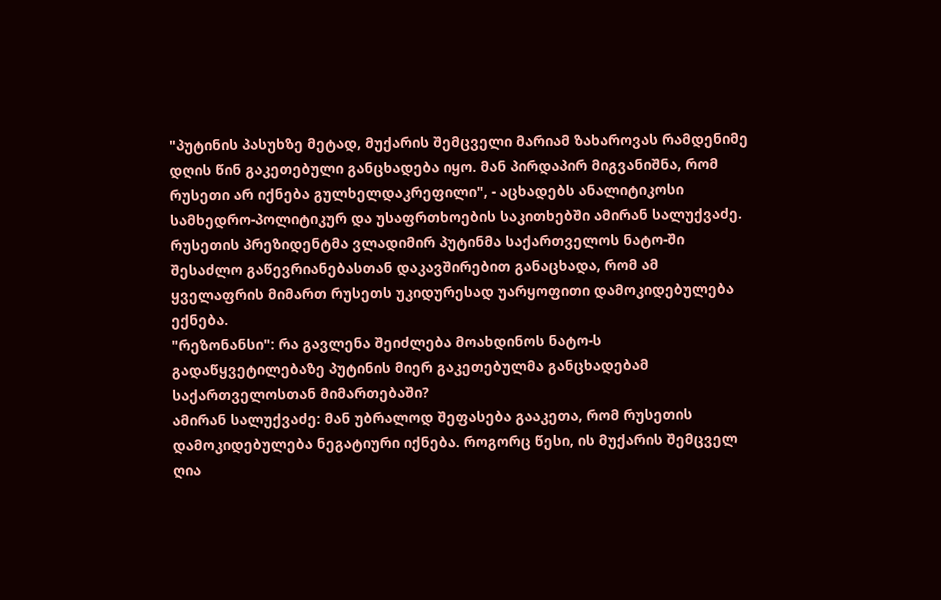"პუტინის პასუხზე მეტად, მუქარის შემცველი მარიამ ზახაროვას რამდენიმე დღის წინ გაკეთებული განცხადება იყო. მან პირდაპირ მიგვანიშნა, რომ რუსეთი არ იქნება გულხელდაკრეფილი", - აცხადებს ანალიტიკოსი სამხედრო-პოლიტიკურ და უსაფრთხოების საკითხებში ამირან სალუქვაძე.
რუსეთის პრეზიდენტმა ვლადიმირ პუტინმა საქართველოს ნატო-ში შესაძლო გაწევრიანებასთან დაკავშირებით განაცხადა, რომ ამ ყველაფრის მიმართ რუსეთს უკიდურესად უარყოფითი დამოკიდებულება ექნება.
"რეზონანსი": რა გავლენა შეიძლება მოახდინოს ნატო-ს გადაწყვეტილებაზე პუტინის მიერ გაკეთებულმა განცხადებამ საქართველოსთან მიმართებაში?
ამირან სალუქვაძე: მან უბრალოდ შეფასება გააკეთა, რომ რუსეთის დამოკიდებულება ნეგატიური იქნება. როგორც წესი, ის მუქარის შემცველ ღია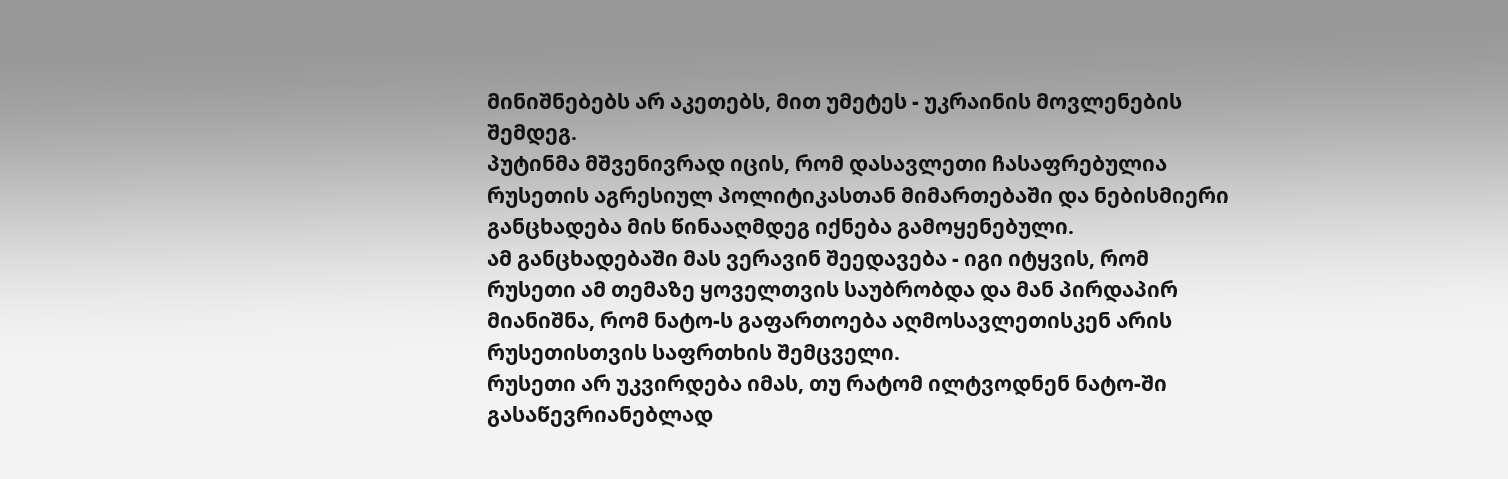მინიშნებებს არ აკეთებს, მით უმეტეს - უკრაინის მოვლენების შემდეგ.
პუტინმა მშვენივრად იცის, რომ დასავლეთი ჩასაფრებულია რუსეთის აგრესიულ პოლიტიკასთან მიმართებაში და ნებისმიერი განცხადება მის წინააღმდეგ იქნება გამოყენებული.
ამ განცხადებაში მას ვერავინ შეედავება - იგი იტყვის, რომ რუსეთი ამ თემაზე ყოველთვის საუბრობდა და მან პირდაპირ მიანიშნა, რომ ნატო-ს გაფართოება აღმოსავლეთისკენ არის რუსეთისთვის საფრთხის შემცველი.
რუსეთი არ უკვირდება იმას, თუ რატომ ილტვოდნენ ნატო-ში გასაწევრიანებლად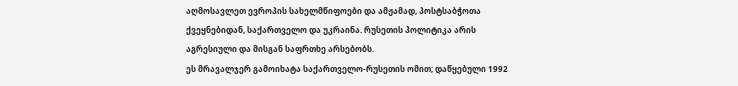აღმოსავლეთ ევროპის სახელმწიფოები და ამჟამად, პოსტსაბჭოთა ქვეყნებიდან, საქართველო და უკრაინა. რუსეთის პოლიტიკა არის აგრესიული და მისგან საფრთხე არსებობს.
ეს მრავალჯერ გამოიხატა საქართველო-რუსეთის ომით; დაწყებული 1992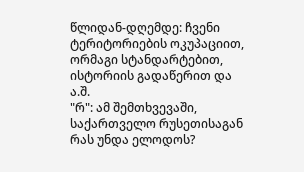წლიდან-დღემდე: ჩვენი ტერიტორიების ოკუპაციით, ორმაგი სტანდარტებით, ისტორიის გადაწერით და ა.შ.
"რ": ამ შემთხვევაში, საქართველო რუსეთისაგან რას უნდა ელოდოს?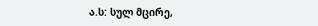ა.ს: სულ მცირე,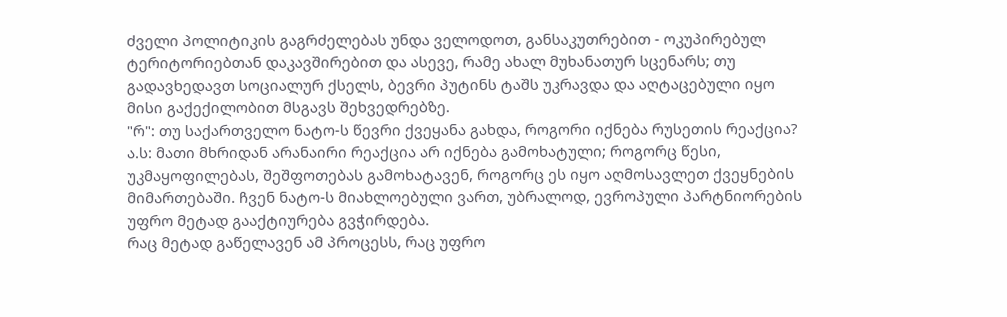ძველი პოლიტიკის გაგრძელებას უნდა ველოდოთ, განსაკუთრებით - ოკუპირებულ ტერიტორიებთან დაკავშირებით და ასევე, რამე ახალ მუხანათურ სცენარს; თუ გადავხედავთ სოციალურ ქსელს, ბევრი პუტინს ტაშს უკრავდა და აღტაცებული იყო მისი გაქექილობით მსგავს შეხვედრებზე.
"რ": თუ საქართველო ნატო-ს წევრი ქვეყანა გახდა, როგორი იქნება რუსეთის რეაქცია?
ა.ს: მათი მხრიდან არანაირი რეაქცია არ იქნება გამოხატული; როგორც წესი, უკმაყოფილებას, შეშფოთებას გამოხატავენ, როგორც ეს იყო აღმოსავლეთ ქვეყნების მიმართებაში. ჩვენ ნატო-ს მიახლოებული ვართ, უბრალოდ, ევროპული პარტნიორების უფრო მეტად გააქტიურება გვჭირდება.
რაც მეტად გაწელავენ ამ პროცესს, რაც უფრო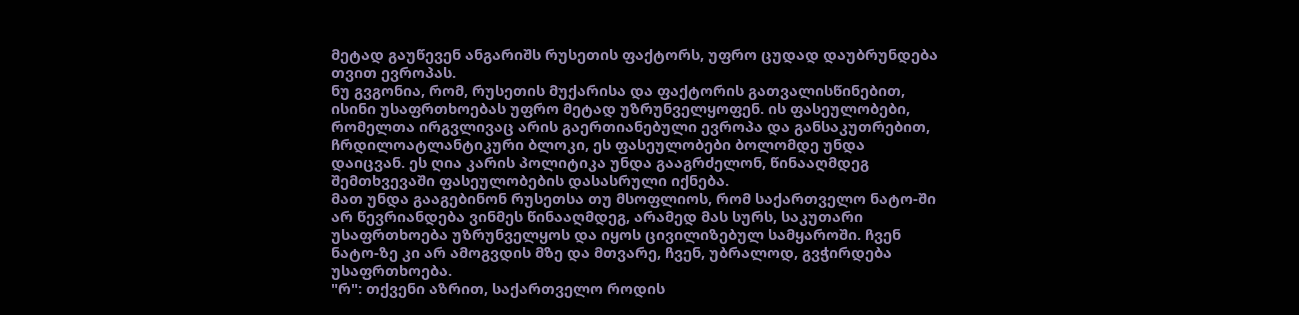მეტად გაუწევენ ანგარიშს რუსეთის ფაქტორს, უფრო ცუდად დაუბრუნდება თვით ევროპას.
ნუ გვგონია, რომ, რუსეთის მუქარისა და ფაქტორის გათვალისწინებით, ისინი უსაფრთხოებას უფრო მეტად უზრუნველყოფენ. ის ფასეულობები, რომელთა ირგვლივაც არის გაერთიანებული ევროპა და განსაკუთრებით, ჩრდილოატლანტიკური ბლოკი, ეს ფასეულობები ბოლომდე უნდა დაიცვან. ეს ღია კარის პოლიტიკა უნდა გააგრძელონ, წინააღმდეგ შემთხვევაში ფასეულობების დასასრული იქნება.
მათ უნდა გააგებინონ რუსეთსა თუ მსოფლიოს, რომ საქართველო ნატო-ში არ წევრიანდება ვინმეს წინააღმდეგ, არამედ მას სურს, საკუთარი უსაფრთხოება უზრუნველყოს და იყოს ცივილიზებულ სამყაროში. ჩვენ ნატო-ზე კი არ ამოგვდის მზე და მთვარე, ჩვენ, უბრალოდ, გვჭირდება უსაფრთხოება.
"რ": თქვენი აზრით, საქართველო როდის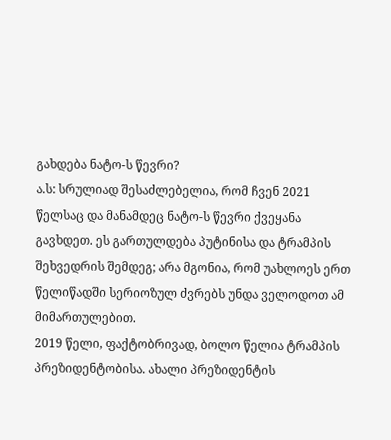გახდება ნატო-ს წევრი?
ა.ს: სრულიად შესაძლებელია, რომ ჩვენ 2021 წელსაც და მანამდეც ნატო-ს წევრი ქვეყანა გავხდეთ. ეს გართულდება პუტინისა და ტრამპის შეხვედრის შემდეგ; არა მგონია, რომ უახლოეს ერთ წელიწადში სერიოზულ ძვრებს უნდა ველოდოთ ამ მიმართულებით.
2019 წელი, ფაქტობრივად, ბოლო წელია ტრამპის პრეზიდენტობისა. ახალი პრეზიდენტის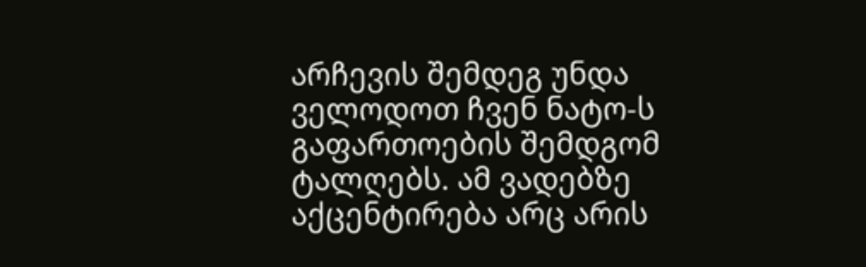არჩევის შემდეგ უნდა ველოდოთ ჩვენ ნატო-ს გაფართოების შემდგომ ტალღებს. ამ ვადებზე აქცენტირება არც არის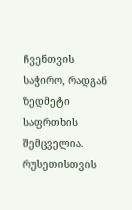ჩვენთვის საჭირო, რადგან ზედმეტი საფრთხის შემცველია. რუსეთისთვის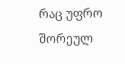რაც უფრო შორეულ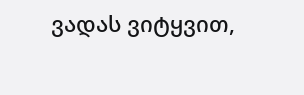ვადას ვიტყვით,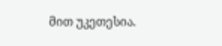მით უკეთესია.